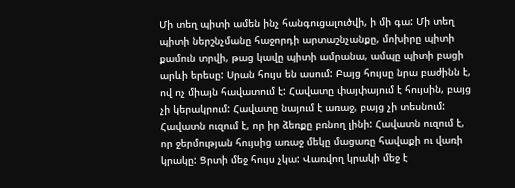Մի տեղ պիտի ամեն ինչ հանգուցալուծվի, ի մի գա: Մի տեղ պիտի ներշնչմանը հաջորդի արտաշնչանքը, մոխիրը պիտի քամուն տրվի, թաց կավը պիտի ամրանա, ամպը պիտի բացի արևի երեսը: Սրան հույս են ասում: Բայց հույսը նրա բաժինն է, ով ոչ միայն հավատում է: Հավատը փայփայում է հույսին, բայց չի կերակրում: Հավատը նայում է առաջ, բայց չի տեսնում: Հավատն ուզում է, որ իր ձեռքը բռնող լինի: Հավատն ուզում է, որ ջերմության հույսից առաջ մեկը մացառը հավաքի ու վառի կրակը: Ցրտի մեջ հույս չկա: Վառվող կրակի մեջ է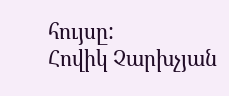հույսը:
Հովիկ Չարխչյան